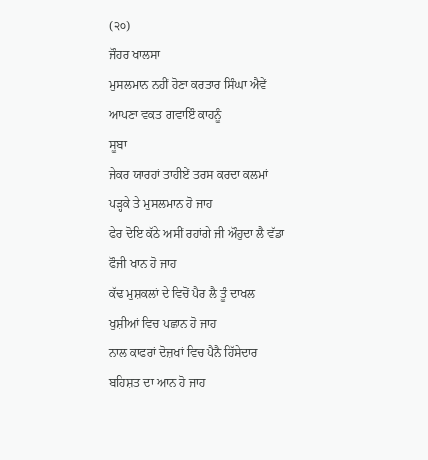(੨੦)
ਜੌਹਰ ਖਾਲਸਾ
ਮੁਸਲਮਾਨ ਨਹੀਂ ਹੋਣਾ ਕਰਤਾਰ ਸਿੰਘਾ ਐਵੇਂ ਆਪਣਾ ਵਕਤ ਗਵਾਇੰ ਕਾਹਨੂੰ
ਸੂਬਾ
ਜੇਕਰ ਯਾਰਹਾਂ ਤਾਹੀਏਂ ਤਰਸ ਕਰਦਾ ਕਲਮਾਂ ਪੜ੍ਹਕੇ ਤੇ ਮੁਸਲਮਾਨ ਹੋ ਜਾਹ
ਫੇਰ ਦੋਇ ਕੱਠੇ ਅਸੀਂ ਰਹਾਂਗੇ ਜੀ ਔਹੁਦਾ ਲੈ ਵੱਡਾ ਫੌਜੀ ਖਾਨ ਹੋ ਜਾਹ
ਕੱਢ ਮੁਸ਼ਕਲਾਂ ਦੇ ਵਿਚੋਂ ਪੈਰ ਲੈ ਤੂੰ ਦਾਖਲ ਖੁਸ਼ੀਆਂ ਵਿਚ ਪਛਾਨ ਹੋ ਜਾਹ
ਨਾਲ ਕਾਫਰਾਂ ਦੋਜ਼ਖਾਂ ਵਿਚ ਪੈਨੈ ਹਿੱਸੇਦਾਰ ਬਹਿਸ਼ਤ ਦਾ ਆਨ ਹੋ ਜਾਹ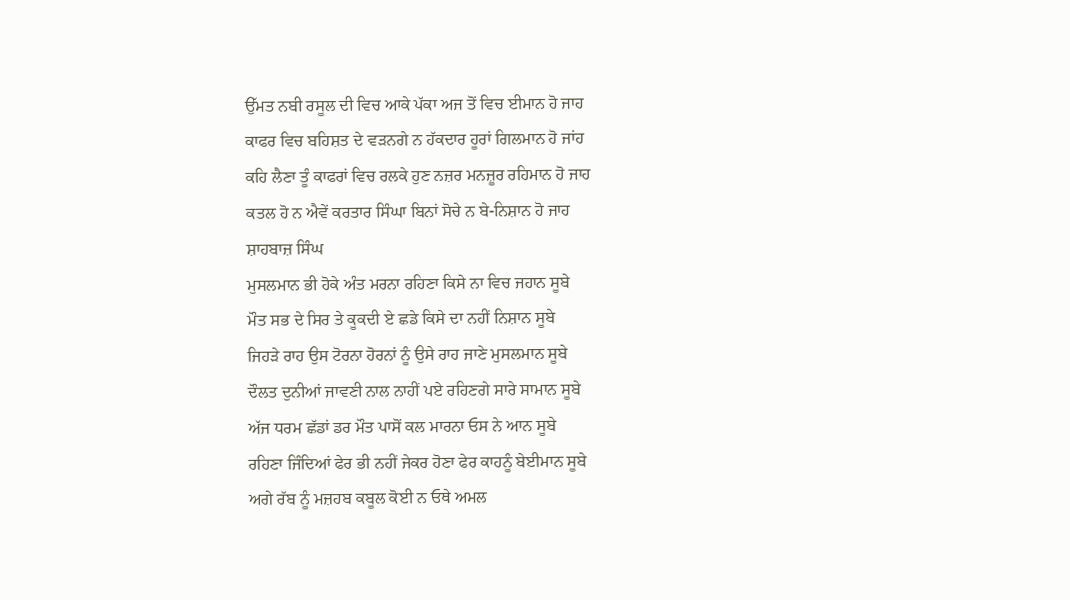ਉੱਮਤ ਨਬੀ ਰਸੂਲ ਦੀ ਵਿਚ ਆਕੇ ਪੱਕਾ ਅਜ ਤੋਂ ਵਿਚ ਈਮਾਨ ਹੋ ਜਾਹ
ਕਾਫਰ ਵਿਚ ਬਹਿਸ਼ਤ ਦੇ ਵੜਨਗੇ ਨ ਹੱਕਦਾਰ ਹੂਰਾਂ ਗਿਲਮਾਨ ਹੋ ਜਾਂਹ
ਕਹਿ ਲੈਣਾ ਤੂੰ ਕਾਫਰਾਂ ਵਿਚ ਰਲਕੇ ਹੁਣ ਨਜ਼ਰ ਮਨਜ਼ੂਰ ਰਹਿਮਾਨ ਹੋ ਜਾਹ
ਕਤਲ ਹੋ ਨ ਐਵੇਂ ਕਰਤਾਰ ਸਿੰਘਾ ਬਿਨਾਂ ਸੋਚੇ ਨ ਬੇ-ਨਿਸ਼ਾਨ ਹੋ ਜਾਹ
ਸ਼ਾਹਬਾਜ਼ ਸਿੰਘ
ਮੁਸਲਮਾਨ ਭੀ ਹੋਕੇ ਅੰਤ ਮਰਨਾ ਰਹਿਣਾ ਕਿਸੇ ਨਾ ਵਿਚ ਜਹਾਨ ਸੂਬੇ
ਮੌਤ ਸਭ ਦੇ ਸਿਰ ਤੇ ਕੂਕਦੀ ਏ ਛਡੇ ਕਿਸੇ ਦਾ ਨਹੀਂ ਨਿਸ਼ਾਨ ਸੂਬੇ
ਜਿਹੜੇ ਰਾਹ ਉਸ ਟੋਰਨਾ ਹੋਰਨਾਂ ਨੂੰ ਉਸੇ ਰਾਹ ਜਾਣੇ ਮੁਸਲਮਾਨ ਸੂਬੇ
ਦੌਲਤ ਦੁਨੀਆਂ ਜਾਵਣੀ ਨਾਲ ਨਾਹੀਂ ਪਏ ਰਹਿਣਗੇ ਸਾਰੇ ਸਾਮਾਨ ਸੂਬੇ
ਅੱਜ ਧਰਮ ਛੱਡਾਂ ਡਰ ਮੌਤ ਪਾਸੋਂ ਕਲ ਮਾਰਨਾ ਓਸ ਨੇ ਆਨ ਸੂਬੇ
ਰਹਿਣਾ ਜਿੰਦਿਆਂ ਫੇਰ ਭੀ ਨਹੀਂ ਜੇਕਰ ਹੋਣਾ ਫੇਰ ਕਾਹਨੂੰ ਬੇਈਮਾਨ ਸੂਬੇ
ਅਗੇ ਰੱਬ ਨੂੰ ਮਜ਼ਹਬ ਕਬੂਲ ਕੋਈ ਨ ਓਥੇ ਅਮਲ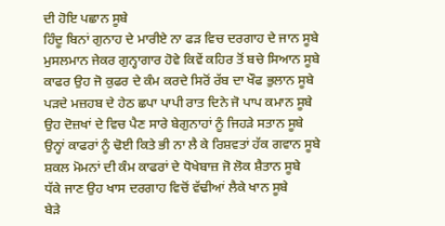ਦੀ ਹੋਇ ਪਛਾਨ ਸੂਬੇ
ਹਿੰਦੂ ਬਿਨਾਂ ਗੁਨਾਹ ਦੇ ਮਾਰੀਏ ਨਾ ਫੜ ਵਿਚ ਦਰਗਾਹ ਦੇ ਜਾਨ ਸੂਬੇ
ਮੁਸਲਮਾਨ ਜੇਕਰ ਗੁਨ੍ਹਾਗਾਰ ਹੋਵੇ ਕਿਵੇਂ ਕਹਿਰ ਤੋਂ ਬਚੇ ਸਿਆਨ ਸੂਬੇ
ਕਾਫਰ ਉਹ ਜੋ ਕੁਫਰ ਦੇ ਕੰਮ ਕਰਦੇ ਸਿਰੋਂ ਰੱਬ ਦਾ ਖੌਫ ਭੁਲਾਨ ਸੂਬੇ
ਪੜਦੇ ਮਜ਼ਹਬ ਦੇ ਹੇਠ ਛਪਾ ਪਾਪੀ ਰਾਤ ਦਿਨੇ ਜੋ ਪਾਪ ਕਮਾਨ ਸੂਬੇ
ਉਹ ਦੋਜ਼ਖਾਂ ਦੇ ਵਿਚ ਪੈਣ ਸਾਰੇ ਬੇਗੁਨਾਹਾਂ ਨੂੰ ਜਿਹੜੇ ਸਤਾਨ ਸੂਬੇ
ਉਨ੍ਹਾਂ ਕਾਫਰਾਂ ਨੂੰ ਢੋਈ ਕਿਤੇ ਭੀ ਨਾ ਲੈ ਕੇ ਰਿਸ਼ਵਤਾਂ ਹੱਕ ਗਵਾਨ ਸੂਬੇ
ਸ਼ਕਲ ਮੋਮਨਾਂ ਦੀ ਕੰਮ ਕਾਫਰਾਂ ਦੇ ਧੋਖੇਬਾਜ਼ ਜੋ ਲੋਕ ਸ਼ੈਤਾਨ ਸੂਬੇ
ਧੱਕੇ ਜਾਣ ਉਹ ਖਾਸ ਦਰਗਾਹ ਵਿਚੋਂ ਵੱਢੀਆਂ ਲੈਕੇ ਖਾਨ ਸੂਬੇ
ਬੇੜੇ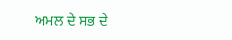ਅਮਲ ਦੇ ਸਭ ਦੇ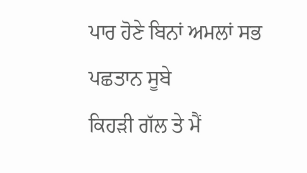ਪਾਰ ਹੋਣੇ ਬਿਨਾਂ ਅਮਲਾਂ ਸਭ ਪਛਤਾਨ ਸੂਬੇ
ਕਿਹੜੀ ਗੱਲ ਤੇ ਮੈਂ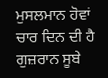ਮੁਸਲਮਾਨ ਹੋਵਾਂ ਚਾਰ ਦਿਨ ਦੀ ਹੈ ਗੁਜ਼ਰਾਨ ਸੂਬੇ